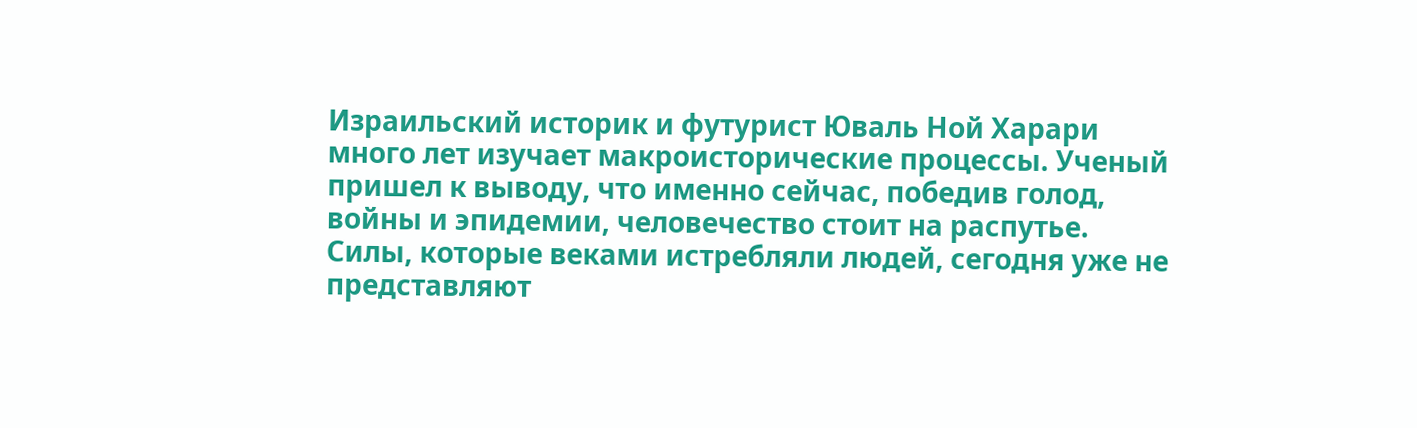Израильский историк и футурист Юваль Ной Харари много лет изучает макроисторические процессы. Ученый пришел к выводу, что именно сейчас, победив голод, войны и эпидемии, человечество стоит на распутье. Силы, которые веками истребляли людей, сегодня уже не представляют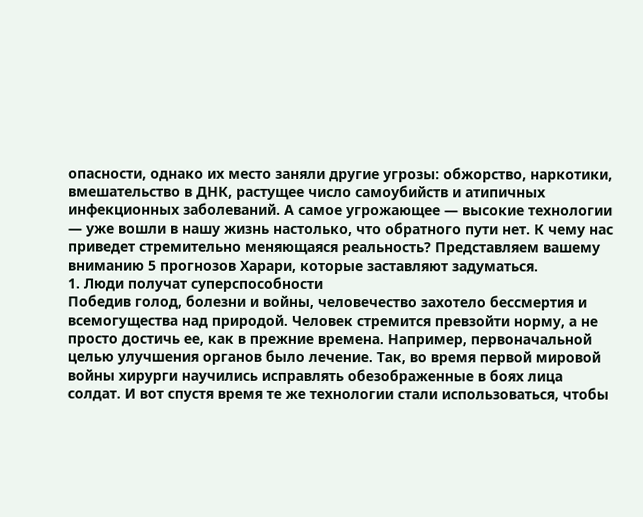опасности, однако их место заняли другие угрозы: обжорство, наркотики, вмешательство в ДНК, растущее число самоубийств и атипичных инфекционных заболеваний. А самое угрожающее — высокие технологии — уже вошли в нашу жизнь настолько, что обратного пути нет. К чему нас приведет стремительно меняющаяся реальность? Представляем вашему вниманию 5 прогнозов Харари, которые заставляют задуматься.
1. Люди получат суперспособности
Победив голод, болезни и войны, человечество захотело бессмертия и всемогущества над природой. Человек стремится превзойти норму, а не просто достичь ее, как в прежние времена. Например, первоначальной целью улучшения органов было лечение. Так, во время первой мировой войны хирурги научились исправлять обезображенные в боях лица солдат. И вот спустя время те же технологии стали использоваться, чтобы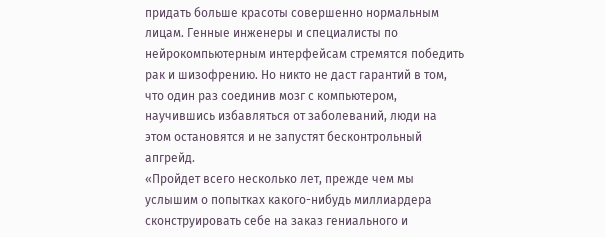придать больше красоты совершенно нормальным лицам. Генные инженеры и специалисты по нейрокомпьютерным интерфейсам стремятся победить рак и шизофрению. Но никто не даст гарантий в том, что один раз соединив мозг с компьютером, научившись избавляться от заболеваний, люди на этом остановятся и не запустят бесконтрольный апгрейд.
«Пройдет всего несколько лет, прежде чем мы услышим о попытках какого-нибудь миллиардера сконструировать себе на заказ гениального и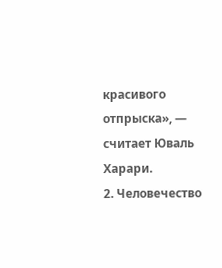красивого отпрыска», — считает Юваль Харари.
2. Человечество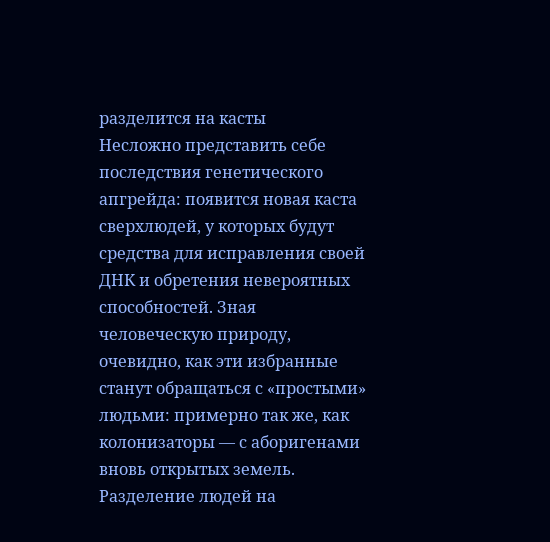разделится на касты
Несложно представить себе последствия генетического апгрейда: появится новая каста сверхлюдей, у которых будут средства для исправления своей ДНК и обретения невероятных способностей. Зная человеческую природу, очевидно, как эти избранные станут обращаться с «простыми» людьми: примерно так же, как колонизаторы — с аборигенами вновь открытых земель. Разделение людей на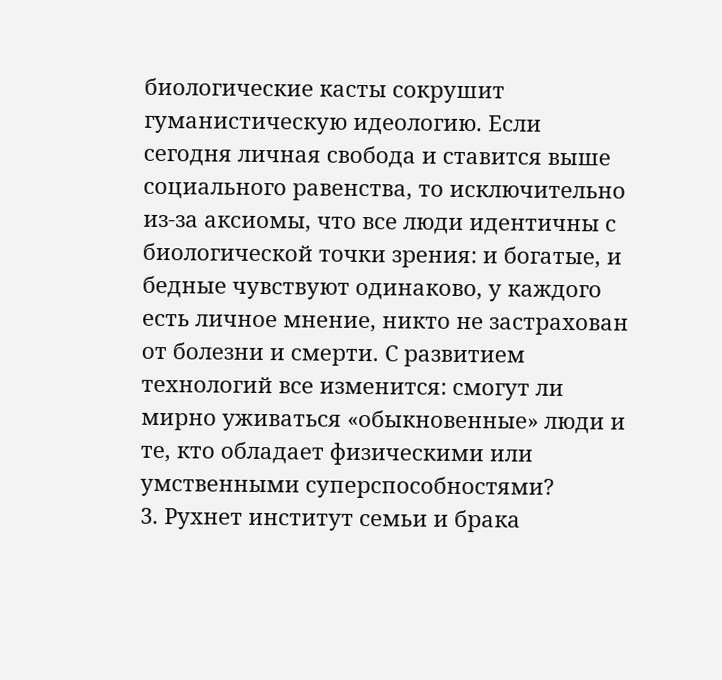биологические касты сокрушит гуманистическую идеологию. Если сегодня личная свобода и ставится выше социального равенства, то исключительно из-за аксиомы, что все люди идентичны с биологической точки зрения: и богатые, и бедные чувствуют одинаково, у каждого есть личное мнение, никто не застрахован от болезни и смерти. С развитием технологий все изменится: смогут ли мирно уживаться «обыкновенные» люди и те, кто обладает физическими или умственными суперспособностями?
3. Рухнет институт семьи и брака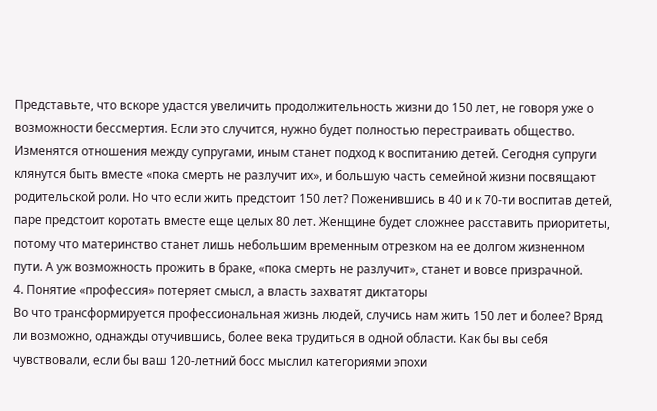Представьте, что вскоре удастся увеличить продолжительность жизни до 150 лет, не говоря уже о возможности бессмертия. Если это случится, нужно будет полностью перестраивать общество. Изменятся отношения между супругами, иным станет подход к воспитанию детей. Сегодня супруги клянутся быть вместе «пока смерть не разлучит их», и большую часть семейной жизни посвящают родительской роли. Но что если жить предстоит 150 лет? Поженившись в 40 и к 70-ти воспитав детей, паре предстоит коротать вместе еще целых 80 лет. Женщине будет сложнее расставить приоритеты, потому что материнство станет лишь небольшим временным отрезком на ее долгом жизненном пути. А уж возможность прожить в браке, «пока смерть не разлучит», станет и вовсе призрачной.
4. Понятие «профессия» потеряет смысл, а власть захватят диктаторы
Во что трансформируется профессиональная жизнь людей, случись нам жить 150 лет и более? Вряд ли возможно, однажды отучившись, более века трудиться в одной области. Как бы вы себя чувствовали, если бы ваш 120-летний босс мыслил категориями эпохи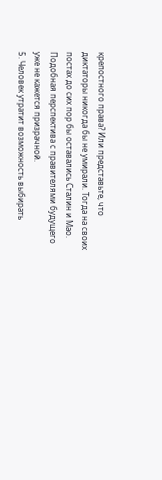крепостного права? Или представьте, что диктаторы никогда бы не умирали. Тогда на своих постах до сих пор бы оставались Сталин и Мао. Подобная перспектива с правителями будущего уже не кажется призрачной.
5. Человек утратит возможность выбирать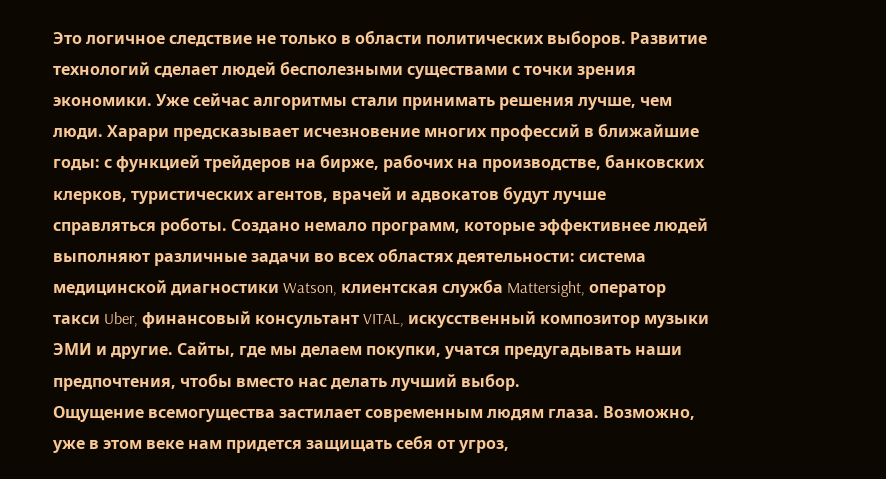Это логичное следствие не только в области политических выборов. Развитие технологий сделает людей бесполезными существами с точки зрения экономики. Уже сейчас алгоритмы стали принимать решения лучше, чем люди. Харари предсказывает исчезновение многих профессий в ближайшие годы: с функцией трейдеров на бирже, рабочих на производстве, банковских клерков, туристических агентов, врачей и адвокатов будут лучше справляться роботы. Создано немало программ, которые эффективнее людей выполняют различные задачи во всех областях деятельности: система медицинской диагностики Watson, клиентская служба Mattersight, оператор такси Uber, финансовый консультант VITAL, искусственный композитор музыки ЭМИ и другие. Сайты, где мы делаем покупки, учатся предугадывать наши предпочтения, чтобы вместо нас делать лучший выбор.
Ощущение всемогущества застилает современным людям глаза. Возможно, уже в этом веке нам придется защищать себя от угроз,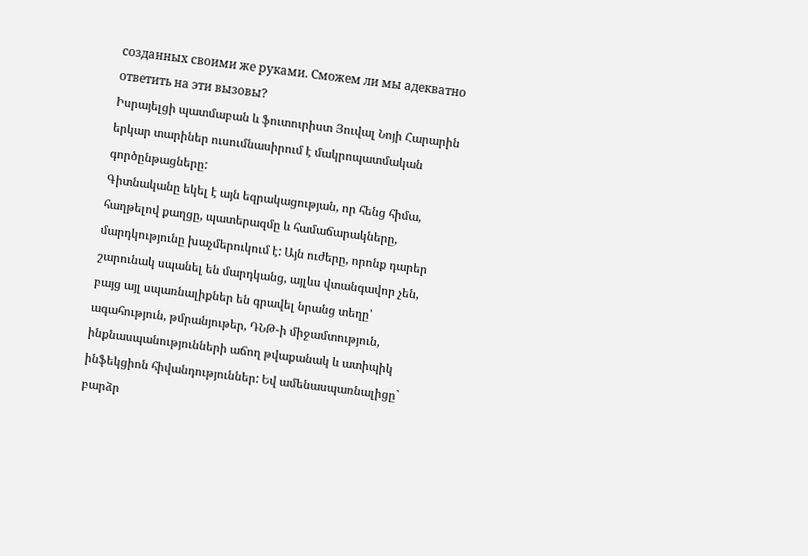созданных своими же руками. Сможем ли мы адекватно ответить на эти вызовы?
Իսրայելցի պատմաբան և ֆուտուրիստ Յուվալ Նոյի Հարարին երկար տարիներ ուսումնասիրում է մակրոպատմական գործընթացները:
Գիտնականը եկել է այն եզրակացության, որ հենց հիմա, հաղթելով քաղցը, պատերազմը և համաճարակները, մարդկությունը խաչմերուկում է: Այն ուժերը, որոնք դարեր շարունակ սպանել են մարդկանց, այլևս վտանգավոր չեն, բայց այլ սպառնալիքներ են գրավել նրանց տեղը՝ ագահություն, թմրանյութեր, ԴՆԹ-ի միջամտություն, ինքնասպանությունների աճող թվաքանակ և ատիպիկ ինֆեկցիոն հիվանդություններ: Եվ ամենասպառնալիցը` բարձր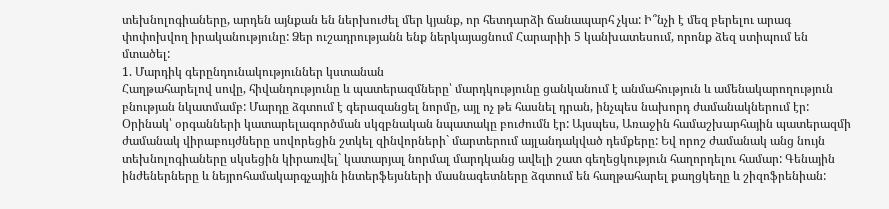տեխնոլոգիաները, արդեն այնքան են ներխուժել մեր կյանք, որ հետդարձի ճանապարհ չկա: Ի՞նչի է մեզ բերելու արագ փոփոխվող իրականությունը: Ձեր ուշադրությանն ենք ներկայացնում Հարարիի 5 կանխատեսում, որոնք ձեզ ստիպում են մտածել:
1. Մարդիկ գերընդունակություններ կստանան
Հաղթահարելով սովը, հիվանդությունը և պատերազմները՝ մարդկությունը ցանկանում է անմահություն և ամենակարողություն բնության նկատմամբ: Մարդը ձգտում է գերազանցել նորմը, այլ ոչ թե հասնել դրան, ինչպես նախորդ ժամանակներում էր: Օրինակ՝ օրգանների կատարելագործման սկզբնական նպատակը բուժումն էր: Այսպես, Առաջին համաշխարհային պատերազմի ժամանակ վիրաբույժները սովորեցին շտկել զինվորների` մարտերում այլանդակված դեմքերը: Եվ որոշ ժամանակ անց նույն տեխնոլոգիաները սկսեցին կիրառվել` կատարյալ նորմալ մարդկանց ավելի շատ գեղեցկություն հաղորդելու համար: Գենային ինժեներները և նեյրոհամակարգչային ինտերֆեյսների մասնագետները ձգտում են հաղթահարել քաղցկեղը և շիզոֆրենիան: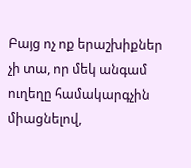Բայց ոչ ոք երաշխիքներ չի տա, որ մեկ անգամ ուղեղը համակարգչին միացնելով,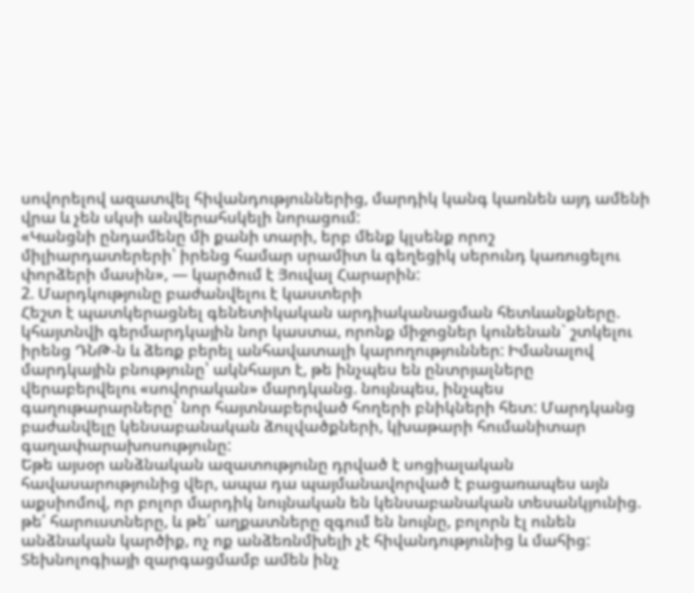սովորելով ազատվել հիվանդություններից, մարդիկ կանգ կառնեն այդ ամենի վրա և չեն սկսի անվերահսկելի նորացում:
«Կանցնի ընդամենը մի քանի տարի, երբ մենք կլսենք որոշ միլիարդատերերի՝ իրենց համար սրամիտ և գեղեցիկ սերունդ կառուցելու փորձերի մասին», — կարծում է Յուվալ Հարարին:
2. Մարդկությունը բաժանվելու է կաստերի
Հեշտ է պատկերացնել գենետիկական արդիականացման հետևանքները. կհայտնվի գերմարդկային նոր կաստա, որոնք միջոցներ կունենան` շտկելու իրենց ԴՆԹ-ն և ձեռք բերել անհավատալի կարողություններ: Իմանալով մարդկային բնությունը՝ ակնհայտ է, թե ինչպես են ընտրյալները վերաբերվելու «սովորական» մարդկանց. նույնպես, ինչպես գաղութարարները՝ նոր հայտնաբերված հողերի բնիկների հետ: Մարդկանց բաժանվելը կենսաբանական ձուլվածքների, կխաթարի հումանիտար գաղափարախոսությունը:
Եթե այսօր անձնական ազատությունը դրված է սոցիալական հավասարությունից վեր, ապա դա պայմանավորված է բացառապես այն աքսիոմով, որ բոլոր մարդիկ նույնական են կենսաբանական տեսանկյունից. թե՛ հարուստները, և թե՛ աղքատները զգում են նույնը, բոլորն էլ ունեն անձնական կարծիք, ոչ ոք անձեռնմխելի չէ հիվանդությունից և մահից: Տեխնոլոգիայի զարգացմամբ ամեն ինչ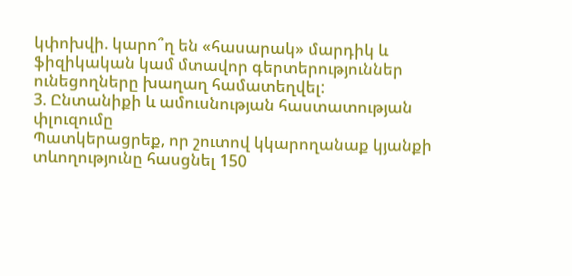կփոխվի. կարո՞ղ են «հասարակ» մարդիկ և ֆիզիկական կամ մտավոր գերտերություններ ունեցողները խաղաղ համատեղվել:
3. Ընտանիքի և ամուսնության հաստատության փլուզումը
Պատկերացրեք, որ շուտով կկարողանաք կյանքի տևողությունը հասցնել 150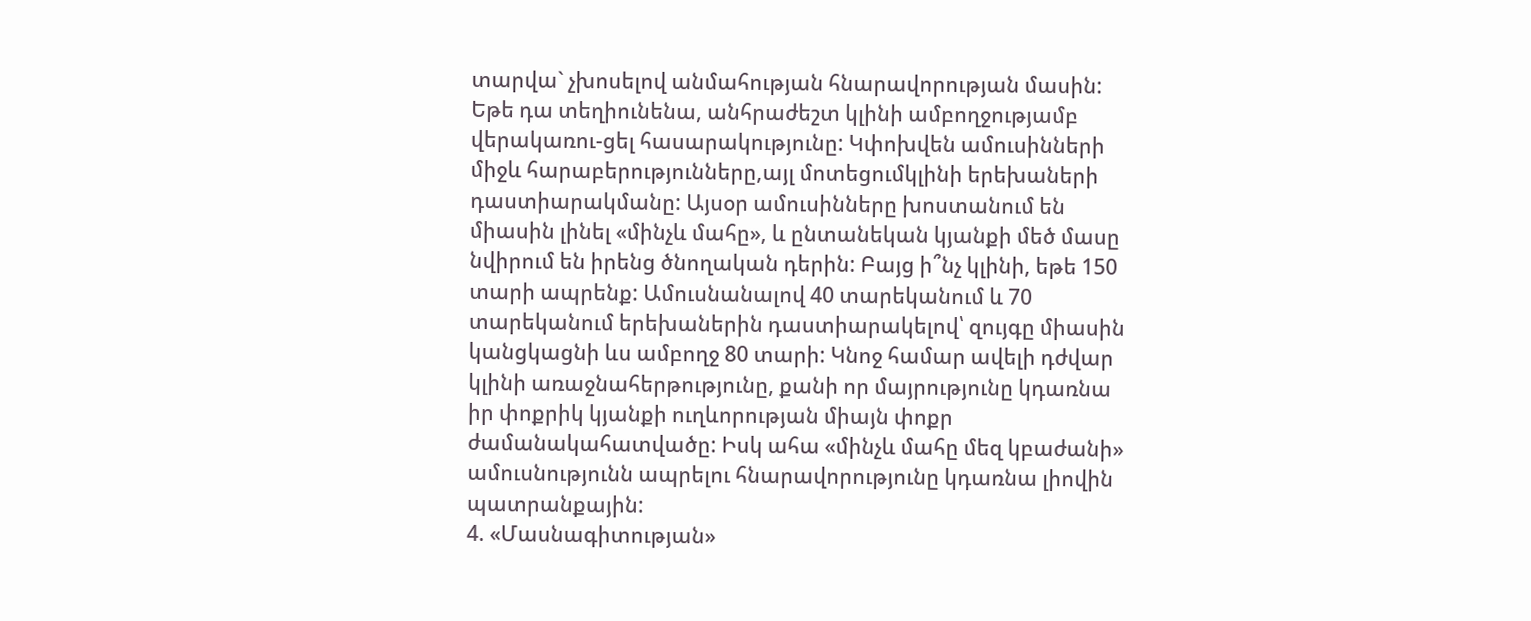տարվա` չխոսելով անմահության հնարավորության մասին:
Եթե դա տեղիունենա, անհրաժեշտ կլինի ամբողջությամբ վերակառու-ցել հասարակությունը: Կփոխվեն ամուսինների միջև հարաբերությունները,այլ մոտեցումկլինի երեխաների դաստիարակմանը: Այսօր ամուսինները խոստանում են միասին լինել «մինչև մահը», և ընտանեկան կյանքի մեծ մասը նվիրում են իրենց ծնողական դերին: Բայց ի՞նչ կլինի, եթե 150 տարի ապրենք: Ամուսնանալով 40 տարեկանում և 70 տարեկանում երեխաներին դաստիարակելով՝ զույգը միասին կանցկացնի ևս ամբողջ 80 տարի: Կնոջ համար ավելի դժվար կլինի առաջնահերթությունը, քանի որ մայրությունը կդառնա իր փոքրիկ կյանքի ուղևորության միայն փոքր ժամանակահատվածը: Իսկ ահա «մինչև մահը մեզ կբաժանի» ամուսնությունն ապրելու հնարավորությունը կդառնա լիովին պատրանքային:
4. «Մասնագիտության»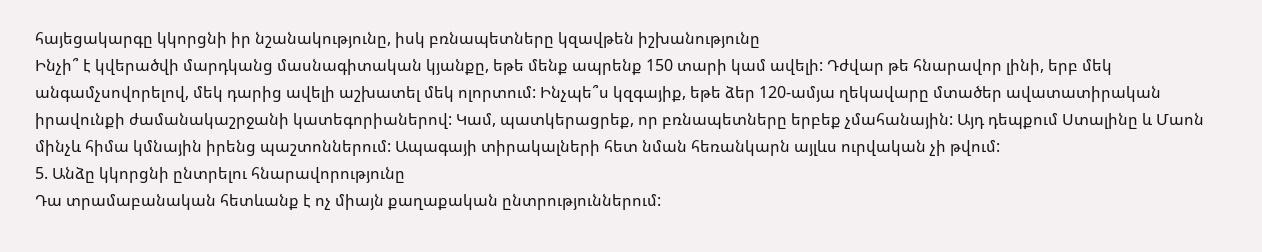հայեցակարգը կկորցնի իր նշանակությունը, իսկ բռնապետները կզավթեն իշխանությունը
Ինչի՞ է կվերածվի մարդկանց մասնագիտական կյանքը, եթե մենք ապրենք 150 տարի կամ ավելի: Դժվար թե հնարավոր լինի, երբ մեկ անգամչսովորելով, մեկ դարից ավելի աշխատել մեկ ոլորտում: Ինչպե՞ս կզգայիք, եթե ձեր 120-ամյա ղեկավարը մտածեր ավատատիրական իրավունքի ժամանակաշրջանի կատեգորիաներով: Կամ, պատկերացրեք, որ բռնապետները երբեք չմահանային: Այդ դեպքում Ստալինը և Մաոն մինչև հիմա կմնային իրենց պաշտոններում: Ապագայի տիրակալների հետ նման հեռանկարն այլևս ուրվական չի թվում:
5. Անձը կկորցնի ընտրելու հնարավորությունը
Դա տրամաբանական հետևանք է ոչ միայն քաղաքական ընտրություններում: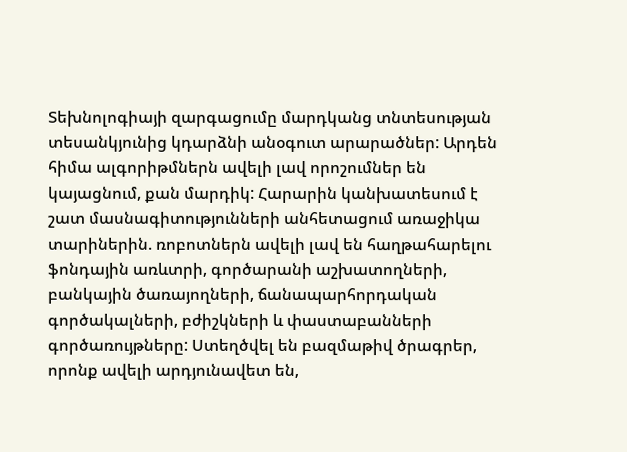Տեխնոլոգիայի զարգացումը մարդկանց տնտեսության տեսանկյունից կդարձնի անօգուտ արարածներ: Արդեն հիմա ալգորիթմներն ավելի լավ որոշումներ են կայացնում, քան մարդիկ: Հարարին կանխատեսում է շատ մասնագիտությունների անհետացում առաջիկա տարիներին. ռոբոտներն ավելի լավ են հաղթահարելու ֆոնդային առևտրի, գործարանի աշխատողների, բանկային ծառայողների, ճանապարհորդական գործակալների, բժիշկների և փաստաբանների գործառույթները: Ստեղծվել են բազմաթիվ ծրագրեր, որոնք ավելի արդյունավետ են,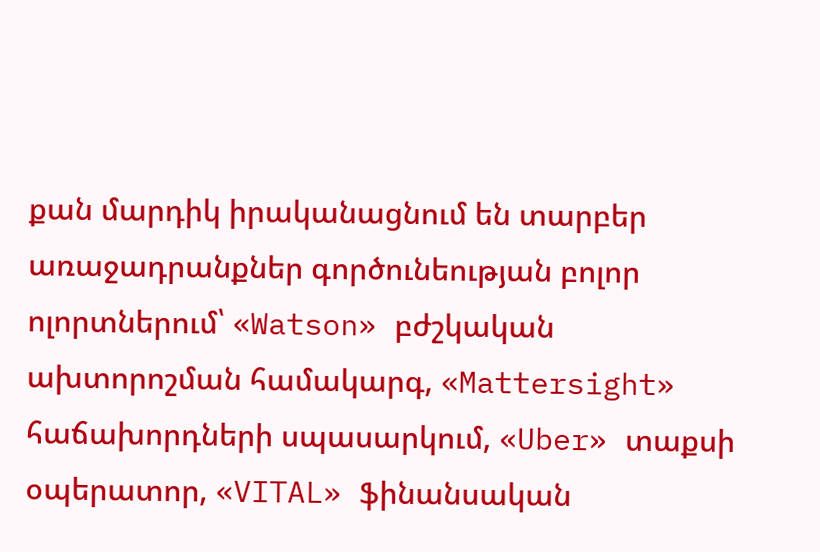քան մարդիկ իրականացնում են տարբեր առաջադրանքներ գործունեության բոլոր ոլորտներում՝ «Watson» բժշկական ախտորոշման համակարգ, «Mattersight» հաճախորդների սպասարկում, «Uber» տաքսի օպերատոր, «VITAL» ֆինանսական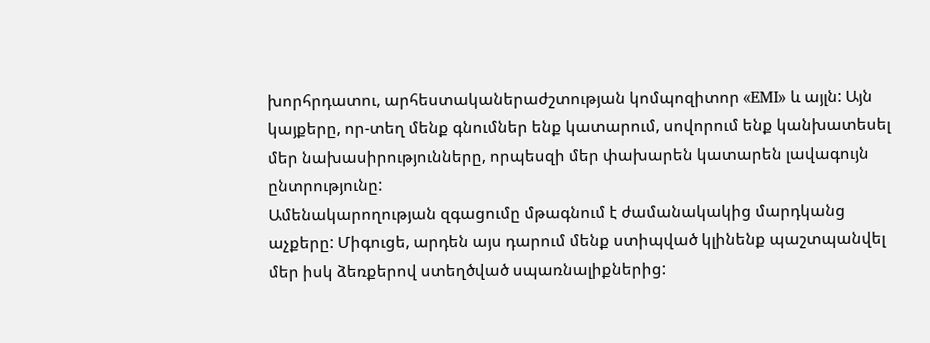խորհրդատու, արհեստականերաժշտության կոմպոզիտոր «EMI» և այլն: Այն կայքերը, որ-տեղ մենք գնումներ ենք կատարում, սովորում ենք կանխատեսել մեր նախասիրությունները, որպեսզի մեր փախարեն կատարեն լավագույն ընտրությունը:
Ամենակարողության զգացումը մթագնում է ժամանակակից մարդկանց աչքերը: Միգուցե, արդեն այս դարում մենք ստիպված կլինենք պաշտպանվել մեր իսկ ձեռքերով ստեղծված սպառնալիքներից: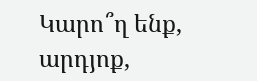Կարո՞ղ ենք, արդյոք,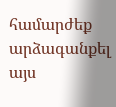համարժեք արձագանքել այս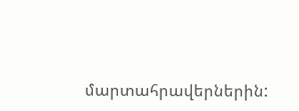մարտահրավերներին: